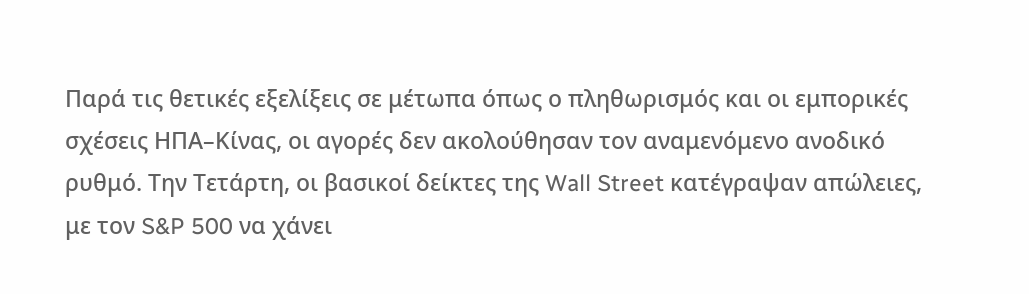Παρά τις θετικές εξελίξεις σε μέτωπα όπως ο πληθωρισμός και οι εμπορικές σχέσεις ΗΠΑ–Κίνας, οι αγορές δεν ακολούθησαν τον αναμενόμενο ανοδικό ρυθμό. Την Τετάρτη, οι βασικοί δείκτες της Wall Street κατέγραψαν απώλειες, με τον S&P 500 να χάνει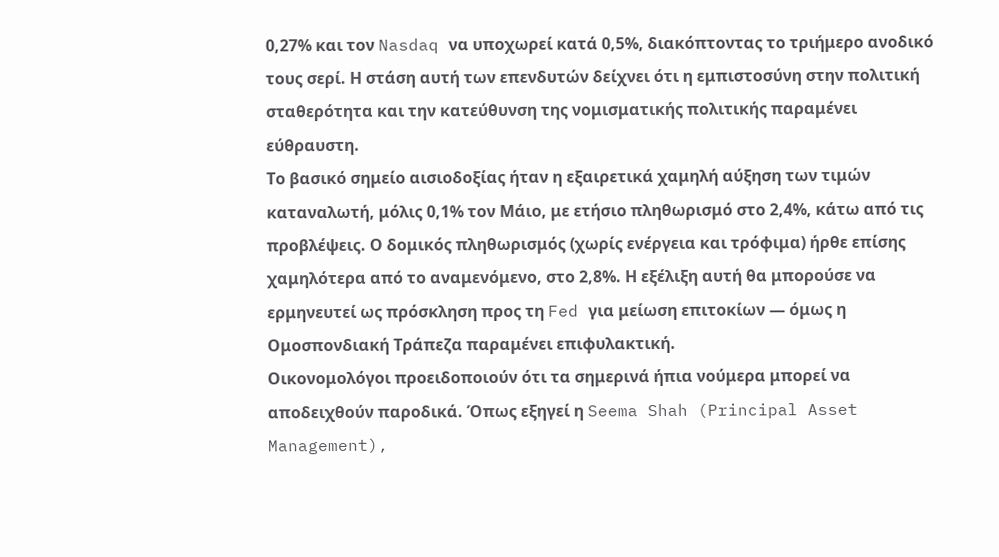0,27% και τον Nasdaq να υποχωρεί κατά 0,5%, διακόπτοντας το τριήμερο ανοδικό τους σερί. Η στάση αυτή των επενδυτών δείχνει ότι η εμπιστοσύνη στην πολιτική σταθερότητα και την κατεύθυνση της νομισματικής πολιτικής παραμένει εύθραυστη.
Το βασικό σημείο αισιοδοξίας ήταν η εξαιρετικά χαμηλή αύξηση των τιμών καταναλωτή, μόλις 0,1% τον Μάιο, με ετήσιο πληθωρισμό στο 2,4%, κάτω από τις προβλέψεις. Ο δομικός πληθωρισμός (χωρίς ενέργεια και τρόφιμα) ήρθε επίσης χαμηλότερα από το αναμενόμενο, στο 2,8%. Η εξέλιξη αυτή θα μπορούσε να ερμηνευτεί ως πρόσκληση προς τη Fed για μείωση επιτοκίων — όμως η Ομοσπονδιακή Τράπεζα παραμένει επιφυλακτική.
Οικονομολόγοι προειδοποιούν ότι τα σημερινά ήπια νούμερα μπορεί να αποδειχθούν παροδικά. Όπως εξηγεί η Seema Shah (Principal Asset Management),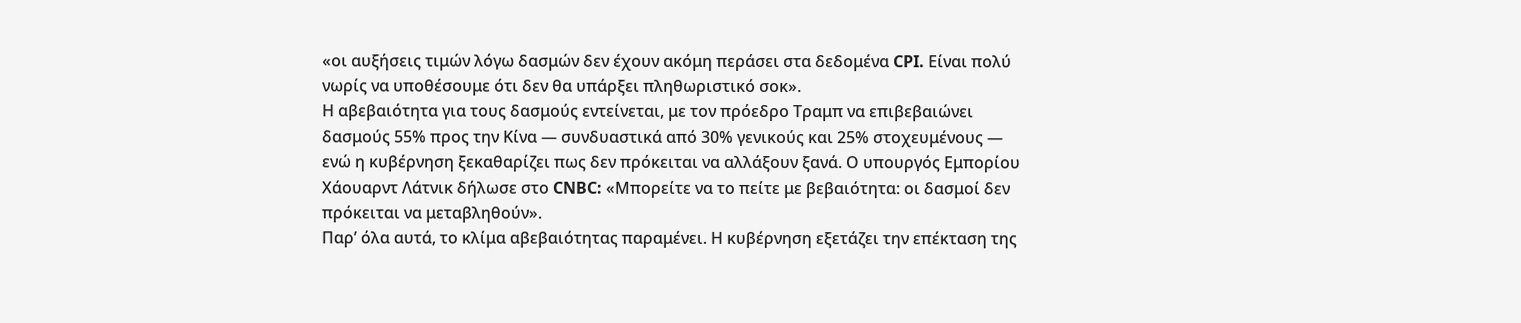«οι αυξήσεις τιμών λόγω δασμών δεν έχουν ακόμη περάσει στα δεδομένα CPI. Είναι πολύ νωρίς να υποθέσουμε ότι δεν θα υπάρξει πληθωριστικό σοκ».
Η αβεβαιότητα για τους δασμούς εντείνεται, με τον πρόεδρο Τραμπ να επιβεβαιώνει δασμούς 55% προς την Κίνα — συνδυαστικά από 30% γενικούς και 25% στοχευμένους — ενώ η κυβέρνηση ξεκαθαρίζει πως δεν πρόκειται να αλλάξουν ξανά. Ο υπουργός Εμπορίου Χάουαρντ Λάτνικ δήλωσε στο CNBC: «Μπορείτε να το πείτε με βεβαιότητα: οι δασμοί δεν πρόκειται να μεταβληθούν».
Παρ’ όλα αυτά, το κλίμα αβεβαιότητας παραμένει. Η κυβέρνηση εξετάζει την επέκταση της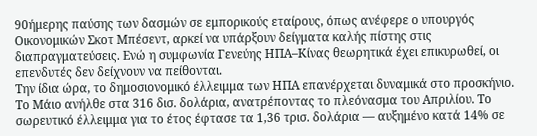90ήμερης παύσης των δασμών σε εμπορικούς εταίρους, όπως ανέφερε ο υπουργός Οικονομικών Σκοτ Μπέσεντ, αρκεί να υπάρξουν δείγματα καλής πίστης στις διαπραγματεύσεις. Ενώ η συμφωνία Γενεύης ΗΠΑ–Κίνας θεωρητικά έχει επικυρωθεί, οι επενδυτές δεν δείχνουν να πείθονται.
Την ίδια ώρα, το δημοσιονομικό έλλειμμα των ΗΠΑ επανέρχεται δυναμικά στο προσκήνιο. Το Μάιο ανήλθε στα 316 δισ. δολάρια, ανατρέποντας το πλεόνασμα του Απριλίου. Το σωρευτικό έλλειμμα για το έτος έφτασε τα 1,36 τρισ. δολάρια — αυξημένο κατά 14% σε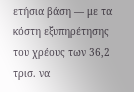ετήσια βάση — με τα κόστη εξυπηρέτησης του χρέους των 36,2 τρισ. να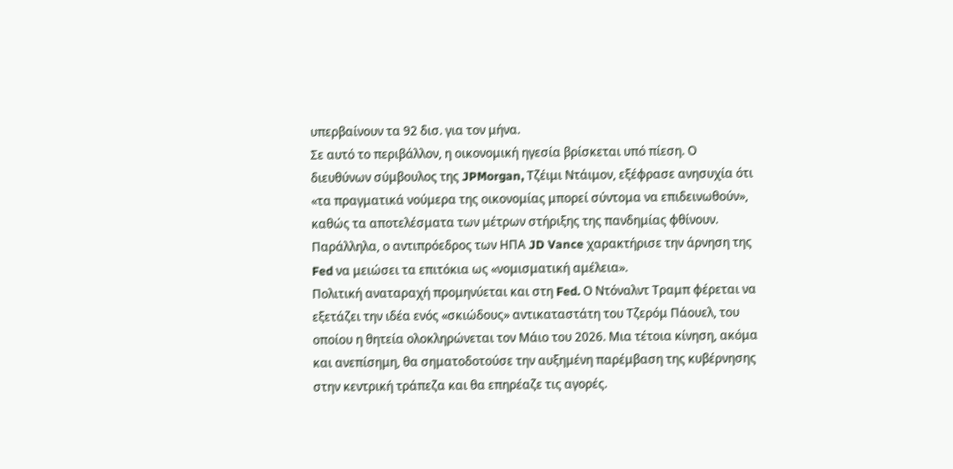υπερβαίνουν τα 92 δισ. για τον μήνα.
Σε αυτό το περιβάλλον, η οικονομική ηγεσία βρίσκεται υπό πίεση. Ο διευθύνων σύμβουλος της JPMorgan, Τζέιμι Ντάιμον, εξέφρασε ανησυχία ότι «τα πραγματικά νούμερα της οικονομίας μπορεί σύντομα να επιδεινωθούν», καθώς τα αποτελέσματα των μέτρων στήριξης της πανδημίας φθίνουν. Παράλληλα, ο αντιπρόεδρος των ΗΠΑ JD Vance χαρακτήρισε την άρνηση της Fed να μειώσει τα επιτόκια ως «νομισματική αμέλεια».
Πολιτική αναταραχή προμηνύεται και στη Fed. Ο Ντόναλντ Τραμπ φέρεται να εξετάζει την ιδέα ενός «σκιώδους» αντικαταστάτη του Τζερόμ Πάουελ, του οποίου η θητεία ολοκληρώνεται τον Μάιο του 2026. Μια τέτοια κίνηση, ακόμα και ανεπίσημη, θα σηματοδοτούσε την αυξημένη παρέμβαση της κυβέρνησης στην κεντρική τράπεζα και θα επηρέαζε τις αγορές.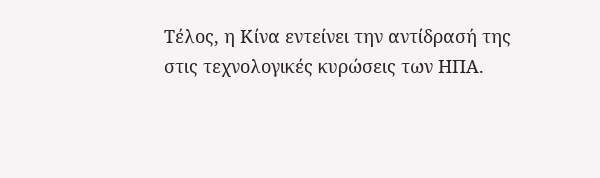Τέλος, η Κίνα εντείνει την αντίδρασή της στις τεχνολογικές κυρώσεις των ΗΠΑ.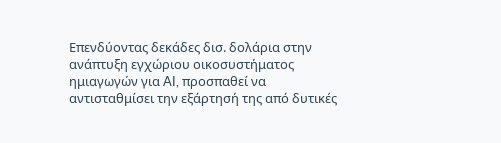Επενδύοντας δεκάδες δισ. δολάρια στην ανάπτυξη εγχώριου οικοσυστήματος ημιαγωγών για AI, προσπαθεί να αντισταθμίσει την εξάρτησή της από δυτικές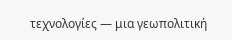τεχνολογίες — μια γεωπολιτική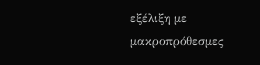εξέλιξη με μακροπρόθεσμες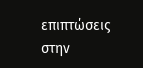επιπτώσεις στην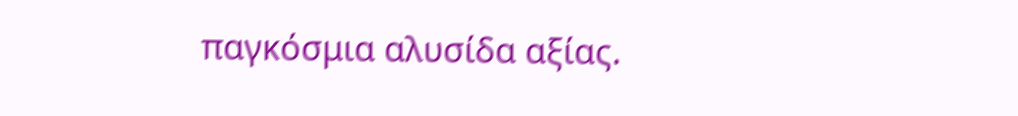παγκόσμια αλυσίδα αξίας.